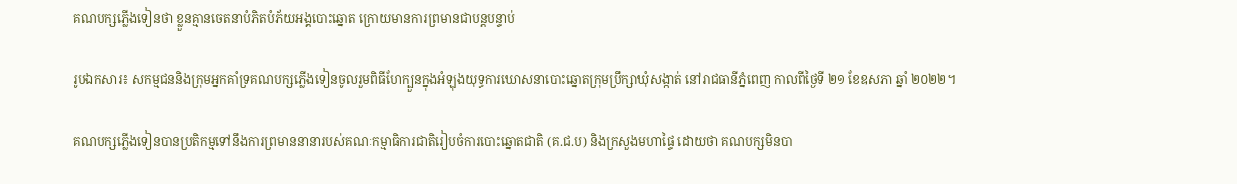គណបក្សភ្លើងទៀនថា ខ្លួនគ្មានចេតនាបំភិតបំភ័យអង្គបោះឆ្នោត ក្រោយមានការព្រមានជាបន្តបន្ទាប់

រូបឯកសារ៖ សកម្មជននិងក្រុមអ្នកគាំទ្រគណបក្សភ្លើងទៀនចូលរួមពិធីហែក្បួនក្នុងអំឡុងយុទ្ធការឃោសនាបោះឆ្នោតក្រុមប្រឹក្សាឃុំសង្កាត់ នៅរាជធានីភ្នំពេញ កាលពីថ្ងៃទី ២១ ខែឧសភា ឆ្នាំ ២០២២។

គណបក្សភ្លើងទៀនបានប្រតិកម្មទៅនឹងការព្រមាននានារបស់គណៈកម្មាធិការជាតិរៀបចំការបោះឆ្នោតជាតិ (គ.ជ.ប) និងក្រសួងមហាផ្ទៃ ដោយថា គណបក្សមិនបា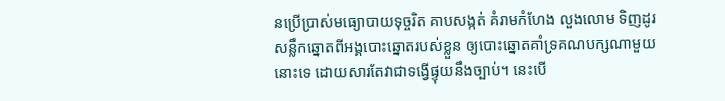នប្រើប្រាស់មធ្យោបាយទុច្ចរិត គាបសង្កត់ គំរាមកំហែង លួងលោម ទិញដូរសន្លឹកឆ្នោតពីអង្គបោះឆ្នោតរបស់ខ្លួន ឲ្យបោះឆ្នោតគាំទ្រគណបក្សណាមួយនោះទេ ដោយសារតែវាជាទង្វើផ្ទុយនឹងច្បាប់។ នេះបើ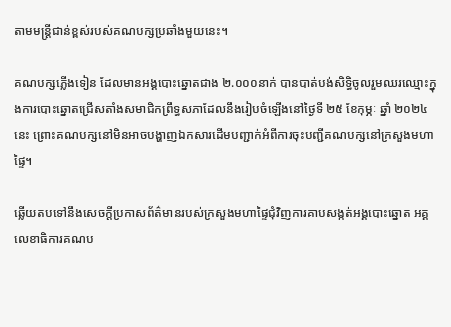តាមមន្ត្រីជាន់ខ្ពស់របស់គណបក្សប្រឆាំងមួយនេះ។

គណបក្សភ្លើងទៀន ដែលមានអង្គបោះឆ្នោតជាង ២.០០០នាក់ បានបាត់បង់សិទ្ធិចូលរួមឈរឈ្មោះក្នុងការបោះឆ្នោតជ្រើសតាំងសមាជិកព្រឹទ្ធសភាដែលនឹងរៀបចំឡើងនៅថ្ងៃទី ២៥ ខែកុម្ភៈ ឆ្នាំ ២០២៤ នេះ ព្រោះគណបក្សនៅមិនអាចបង្ហាញឯកសារដើមបញ្ជាក់អំពីការចុះបញ្ជីគណបក្សនៅក្រសួងមហាផ្ទៃ។

ឆ្លើយតបទៅនឹងសេចក្តីប្រកាសព័ត៌មានរបស់ក្រសួងមហាផ្ទៃជុំវិញការគាបសង្កត់អង្គបោះឆ្នោត អគ្គលេខាធិការគណប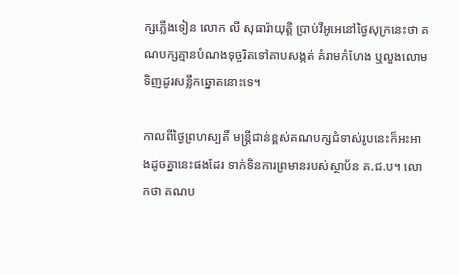ក្សភ្លើងទៀន លោក លី សុធារ៉ាយុត្តិ ប្រាប់វីអូអេនៅថ្ងៃសុក្រនេះថា គណបក្សគ្មានបំណងទុច្ចរិតទៅគាបសង្កត់ គំរាមកំហែង ឬលួងលោមទិញដូរសន្លឹកឆ្នោតនោះទេ។

កាលពីថ្ងៃព្រហស្បតិ៍ មន្ត្រីជាន់ខ្ពស់គណបក្សជំទាស់រូបនេះក៏អះអាងដូចគ្នានេះផងដែរ ទាក់ទិនការព្រមានរបស់ស្ថាប័ន គ.ជ.ប។ លោកថា គណប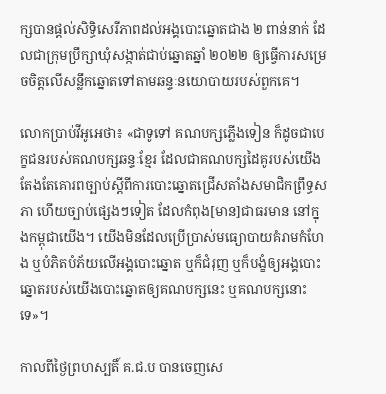ក្សបានផ្តល់សិទ្ធិសេរីភាពដល់អង្គបោះឆ្នោតជាង ២ ពាន់នាក់ ដែលជាក្រុមប្រឹក្សាឃុំសង្កាត់ជាប់ឆ្នោតឆ្នាំ ២០២២ ឲ្យធ្វើការសម្រេចចិត្តលើសន្លឹកឆ្នោតទៅតាមឆន្ទៈនយោបាយរបស់ពួកគេ។

លោកប្រាប់វីអូអេថា៖ «ជាទូទៅ គណបក្សភ្លើងទៀន ក៏ដូចជាបេក្ខជនរបស់គណបក្សឆន្ទៈខ្មែរ ដែលជាគណបក្សដៃគូរបស់យើង តែងតែគោរពច្បាប់ស្តីពីការបោះឆ្នោតជ្រើសតាំងសមាជិកព្រឹទ្ធសភា ហើយច្បាប់ផ្សេងៗទៀត ដែលកំពុង[មាន]ជាធរមាន នៅក្នុងកម្ពុជាយើង។ យើងមិនដែលប្រើប្រាស់មធ្យោបាយគំរាមកំហែង ឬបំភិតបំភ័យលើអង្គបោះឆ្នោត ឬក៏ជំរុញ ឬក៏បង្ខំឲ្យអង្គបោះឆ្នោតរបស់យើងបោះឆ្នោតឲ្យគណបក្សនេះ ឬគណបក្សនោះទេ»។

កាលពីថ្ងៃព្រហស្បតិ៍ គ.ជ.ប បានចេញសេ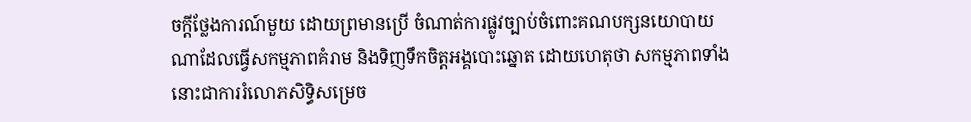ចក្តីថ្លែងការណ៍មួយ ដោយព្រមានប្រើ ចំណាត់ការផ្លូវច្បាប់ចំពោះគណបក្សនយោបាយណាដែលធ្វើសកម្មភាពគំរាម និងទិញទឹកចិត្តអង្គបោះឆ្នោត ដោយហេតុថា សកម្មភាពទាំងនោះជាការរំលោភសិទ្ធិសម្រេច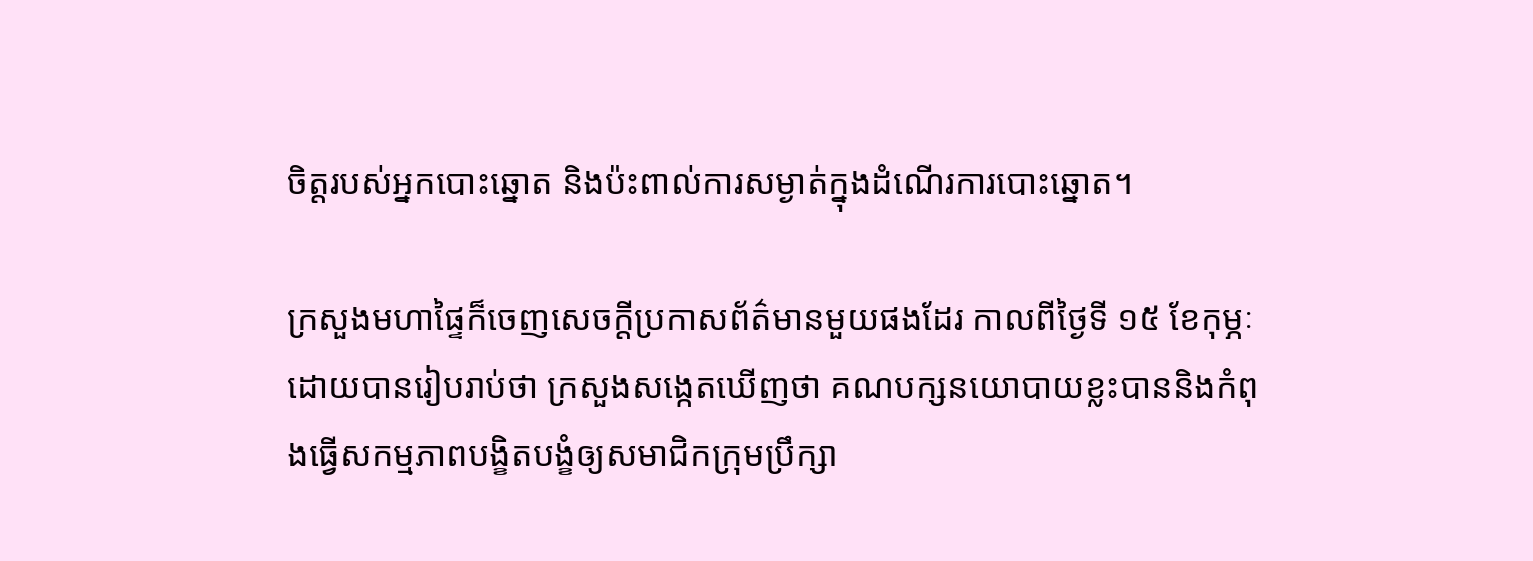ចិត្តរបស់អ្នកបោះឆ្នោត និងប៉ះពាល់ការសម្ងាត់ក្នុងដំណើរការបោះឆ្នោត។

ក្រសួងមហាផ្ទៃក៏ចេញសេចក្តីប្រកាសព័ត៌មានមួយផងដែរ កាលពីថ្ងៃទី ១៥ ខែកុម្ភៈ ដោយបានរៀបរាប់ថា ក្រសួងសង្កេតឃើញថា គណបក្សនយោបាយខ្លះបាននិងកំពុងធ្វើសកម្មភាពបង្ខិតបង្ខំឲ្យសមាជិកក្រុមប្រឹក្សា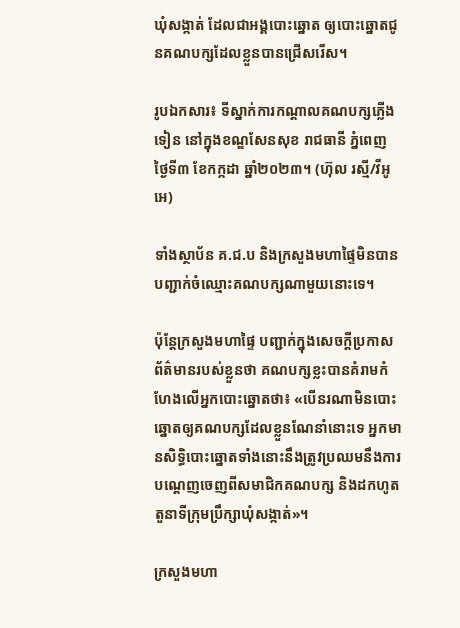ឃុំសង្កាត់ ដែលជាអង្គបោះឆ្នោត ឲ្យបោះឆ្នោតជូនគណបក្សដែលខ្លួនបានជ្រើសរើស។

រូបឯកសារ៖ ទីស្នាក់ការកណ្តាលគណបក្សភ្លើងទៀន នៅក្នុងខណ្ឌសែនសុខ រាជធានី ភ្នំពេញ ថ្ងៃទី៣ ខែកក្កដា ឆ្នាំ២០២៣។ (ហ៊ុល រស្មី/វីអូអេ)

ទាំងស្ថាប័ន គ.ជ.ប និងក្រសួងមហាផ្ទៃមិនបានបញ្ជាក់ចំឈ្មោះគណបក្សណាមួយនោះទេ។

ប៉ុន្តែក្រសួងមហាផ្ទៃ បញ្ជាក់ក្នុងសេចក្តីប្រកាសព័ត៌មានរបស់ខ្លួនថា គណបក្សខ្លះបានគំរាមកំហែងលើអ្នកបោះឆ្នោតថា៖ «បើនរណាមិនបោះឆ្នោតឲ្យគណបក្សដែលខ្លួនណែនាំនោះទេ អ្នកមានសិទ្ធិបោះឆ្នោតទាំងនោះនឹងត្រូវប្រឈមនឹងការបណ្តេញចេញពីសមាជិកគណបក្ស និងដកហូតតួនាទីក្រុមប្រឹក្សាឃុំសង្កាត់»។

ក្រសួងមហា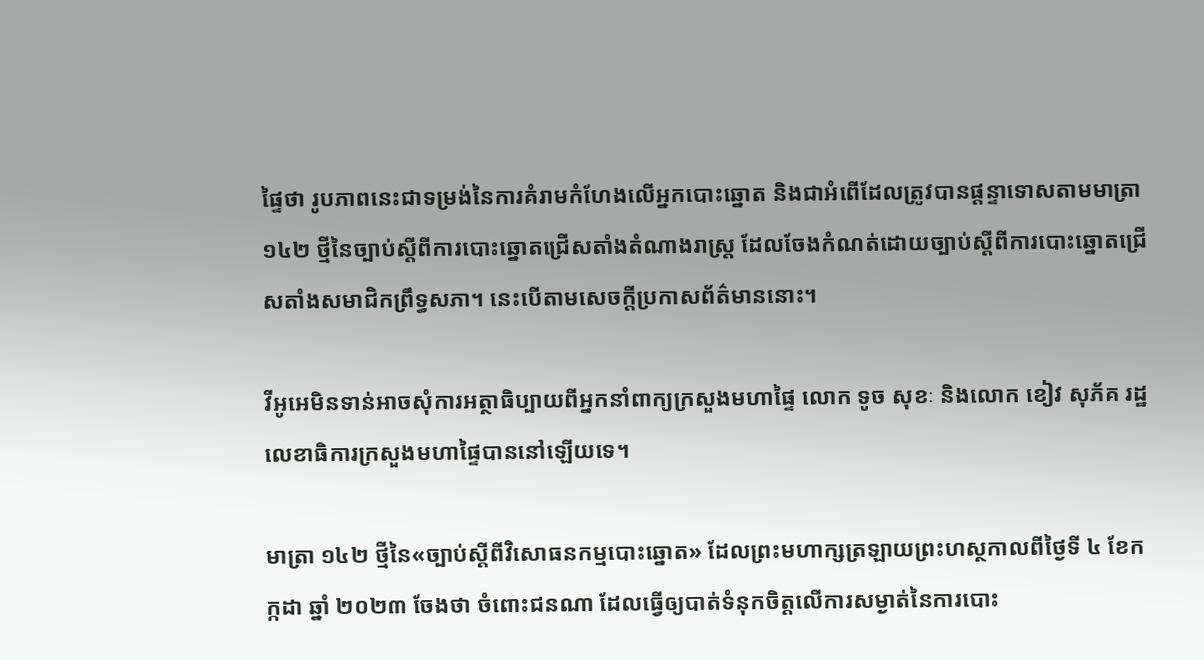ផ្ទៃថា រូបភាពនេះជាទម្រង់នៃការគំរាមកំហែងលើអ្នកបោះឆ្នោត និងជាអំពើដែលត្រូវបានផ្តន្ទាទោសតាមមាត្រា ១៤២ ថ្មីនៃច្បាប់ស្តីពីការបោះឆ្នោតជ្រើសតាំងតំណាងរាស្ត្រ ដែលចែងកំណត់ដោយច្បាប់ស្តីពីការបោះឆ្នោតជ្រើសតាំងសមាជិកព្រឹទ្ធសភា។ នេះបើតាមសេចក្តីប្រកាសព័ត៌មាននោះ។

វីអូអេមិនទាន់អាចសុំការអត្ថាធិប្បាយពីអ្នកនាំពាក្យក្រសួងមហាផ្ទៃ លោក ទូច សុខៈ និងលោក ខៀវ សុភ័គ រដ្ឋលេខាធិការក្រសួងមហាផ្ទៃបាននៅឡើយទេ។

មាត្រា ១៤២ ថ្មីនៃ«ច្បាប់ស្តីពីវិសោធនកម្មបោះឆ្នោត» ដែលព្រះមហាក្សត្រឡាយព្រះហស្ថកាលពីថ្ងៃទី ៤ ខែកក្កដា ឆ្នាំ ២០២៣ ចែងថា ចំពោះជនណា ដែលធ្វើឲ្យបាត់ទំនុកចិត្តលើការសម្ងាត់នៃការបោះ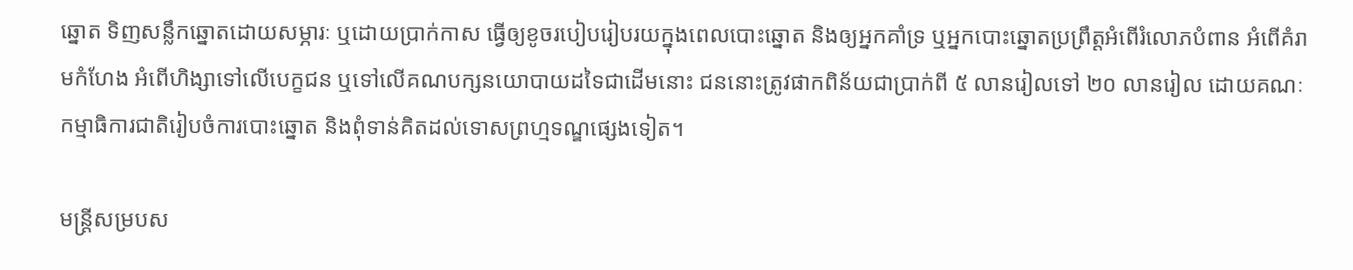ឆ្នោត ទិញសន្លឹកឆ្នោតដោយសម្ភារៈ ឬដោយប្រាក់កាស ធ្វើឲ្យខូចរបៀបរៀបរយក្នុងពេលបោះឆ្នោត និងឲ្យអ្នកគាំទ្រ ឬអ្នកបោះឆ្នោតប្រព្រឹត្តអំពើរំលោភបំពាន អំពើគំរាមកំហែង អំពើហិង្សាទៅលើបេក្ខជន ឬទៅលើគណបក្សនយោបាយដទៃជាដើមនោះ ជននោះត្រូវផាកពិន័យជាប្រាក់ពី ៥ លានរៀលទៅ ២០ លានរៀល ដោយគណៈកម្មាធិការជាតិរៀបចំការបោះឆ្នោត និងពុំទាន់គិតដល់ទោសព្រហ្មទណ្ឌផ្សេងទៀត។

មន្ត្រីសម្របស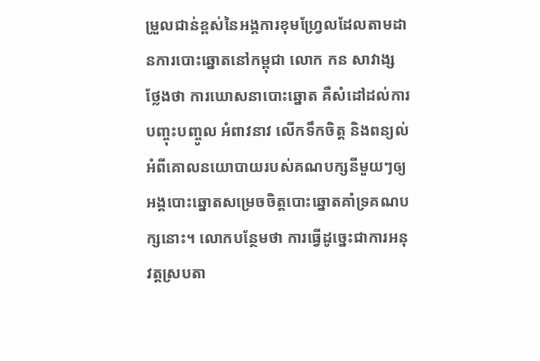ម្រួលជាន់ខ្ពស់នៃអង្គការខុមហ្វ្រែលដែលតាមដានការបោះឆ្នោតនៅកម្ពុជា លោក កន សាវាង្ស ថ្លែងថា ការឃោសនាបោះឆ្នោត គឺសំដៅដល់ការបញ្ចុះបញ្ចូល អំពាវនាវ លើកទឹកចិត្ត និងពន្យល់អំពីគោលនយោបាយរបស់គណបក្សនីមួយៗឲ្យអង្គបោះឆ្នោតសម្រេចចិត្តបោះឆ្នោតគាំទ្រគណបក្សនោះ។ លោកបន្ថែមថា ការធ្វើដូច្នេះជាការអនុវត្តស្របតា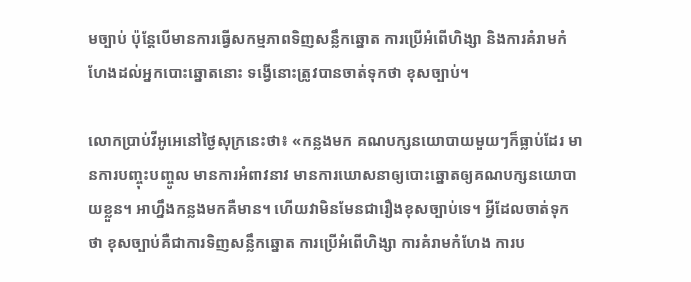មច្បាប់ ប៉ុន្តែបើមានការធ្វើសកម្មភាពទិញសន្លឹកឆ្នោត ការប្រើអំពើហិង្សា និងការគំរាមកំហែងដល់អ្នកបោះឆ្នោតនោះ ទង្វើនោះត្រូវបានចាត់ទុកថា ខុសច្បាប់។

លោកប្រាប់វីអូអេនៅថ្ងៃសុក្រនេះថា៖ «កន្លងមក គណបក្សនយោបាយមួយៗក៏ធ្លាប់ដែរ មានការបញ្ចុះបញ្ចូល មានការអំពាវនាវ មានការឃោសនាឲ្យបោះឆ្នោតឲ្យគណបក្សនយោបាយខ្លួន។ អាហ្នឹងកន្លងមកគឺមាន។ ហើយវាមិនមែនជារឿងខុសច្បាប់ទេ។ អ្វីដែលចាត់ទុកថា ខុសច្បាប់គឺជាការទិញសន្លឹកឆ្នោត ការប្រើអំពើហិង្សា ការគំរាមកំហែង ការប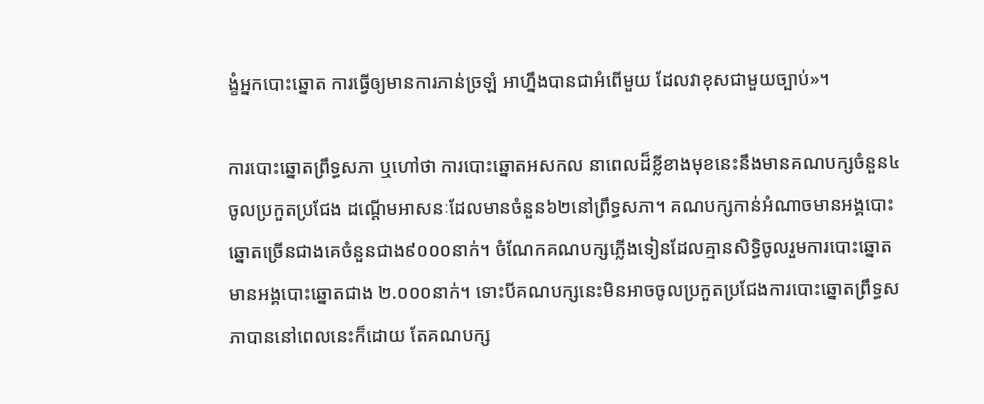ង្ខំអ្នកបោះឆ្នោត ការធ្វើឲ្យមានការភាន់ច្រឡំ អាហ្នឹងបានជាអំពើមួយ ដែលវាខុសជាមួយច្បាប់»។

ការបោះឆ្នោតព្រឹទ្ធសភា ឬហៅថា ការបោះឆ្នោតអសកល នាពេលដ៏ខ្លីខាងមុខនេះនឹងមានគណបក្សចំនួន៤ចូលប្រកួតប្រជែង ដណ្តើមអាសនៈដែលមានចំនួន៦២នៅព្រឹទ្ធសភា។ គណបក្សកាន់អំណាចមានអង្គបោះឆ្នោតច្រើនជាងគេចំនួនជាង៩០០០នាក់។ ចំណែកគណបក្សភ្លើងទៀនដែលគ្មានសិទ្ធិចូលរួមការបោះឆ្នោតមានអង្គបោះឆ្នោតជាង ២.០០០នាក់។ ទោះបីគណបក្សនេះមិនអាចចូលប្រកួតប្រជែងការបោះឆ្នោតព្រឹទ្ធសភាបាននៅពេលនេះក៏ដោយ តែគណបក្ស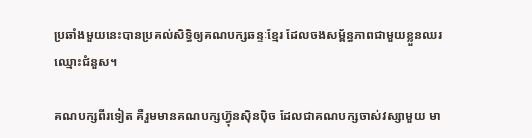ប្រឆាំងមួយនេះបានប្រគល់សិទ្ធិឲ្យគណបក្សឆន្ទៈខ្មែរ ដែលចងសម្ព័ន្ធភាពជាមួយខ្លួនឈរឈ្មោះជំនួស។

គណបក្សពីរទៀត គឺរួមមានគណបក្សហ៊្វុនស៊ិនប៉ិច ដែលជាគណបក្សចាស់វស្សាមួយ មា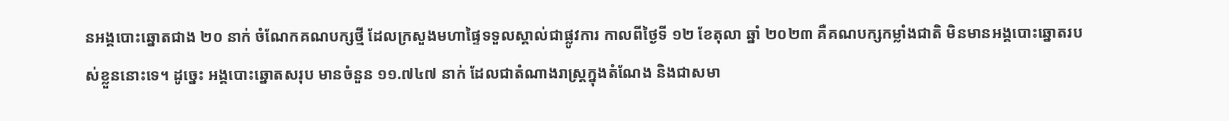នអង្គបោះឆ្នោតជាង ២០ នាក់ ចំណែកគណបក្សថ្មី ដែលក្រសួងមហាផ្ទៃទទួលស្គាល់ជាផ្លូវការ កាលពីថ្ងៃទី ១២ ខែតុលា ឆ្នាំ ២០២៣ គឺគណបក្សកម្លាំងជាតិ មិនមានអង្គបោះឆ្នោតរបស់ខ្លួននោះទេ។ ដូច្នេះ អង្គបោះឆ្នោតសរុប មានចំនួន ១១.៧៤៧ នាក់ ដែលជាតំណាងរាស្ត្រក្នុងតំណែង និងជាសមា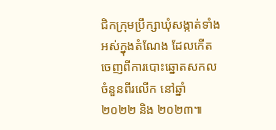ជិកក្រុមប្រឹក្សាឃុំសង្កាត់ទាំងអស់ក្នុងតំណែង ដែលកើតចេញពីការបោះឆ្នោតសកលចំនួនពីរលើក នៅឆ្នាំ ២០២២ និង ២០២៣៕